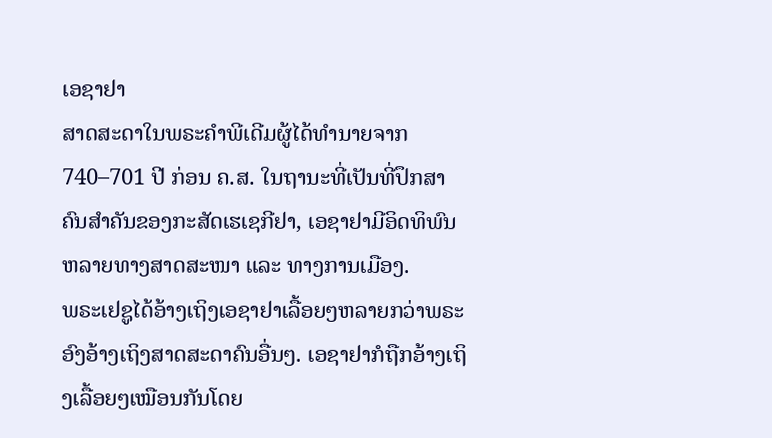ເອຊາຢາ
ສາດສະດາໃນພຣະຄຳພີເດີມຜູ້ໄດ້ທຳນາຍຈາກ 740–701 ປີ ກ່ອນ ຄ.ສ. ໃນຖານະທີ່ເປັນທີ່ປຶກສາຄົນສຳຄັນຂອງກະສັດເຮເຊກີຢາ, ເອຊາຢາມີອິດທິພົນຫລາຍທາງສາດສະໜາ ແລະ ທາງການເມືອງ.
ພຣະເຢຊູໄດ້ອ້າງເຖິງເອຊາຢາເລື້ອຍໆຫລາຍກວ່າພຣະອົງອ້າງເຖິງສາດສະດາຄົນອື່ນໆ. ເອຊາຢາກໍຖືກອ້າງເຖິງເລື້ອຍໆເໝືອນກັນໂດຍ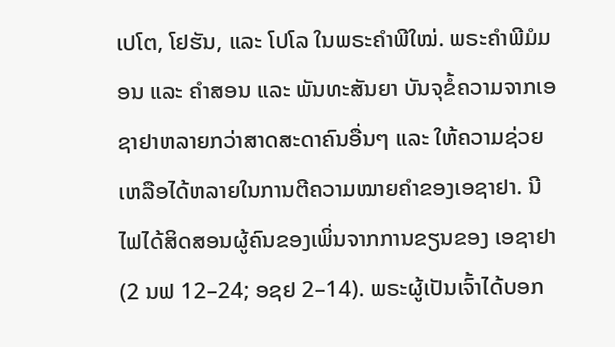ເປໂຕ, ໂຢຮັນ, ແລະ ໂປໂລ ໃນພຣະຄຳພີໃໝ່. ພຣະຄຳພີມໍມອນ ແລະ ຄຳສອນ ແລະ ພັນທະສັນຍາ ບັນຈຸຂໍ້ຄວາມຈາກເອຊາຢາຫລາຍກວ່າສາດສະດາຄົນອື່ນໆ ແລະ ໃຫ້ຄວາມຊ່ວຍເຫລືອໄດ້ຫລາຍໃນການຕີຄວາມໝາຍຄຳຂອງເອຊາຢາ. ນີໄຟໄດ້ສິດສອນຜູ້ຄົນຂອງເພິ່ນຈາກການຂຽນຂອງ ເອຊາຢາ (2 ນຟ 12–24; ອຊຢ 2–14). ພຣະຜູ້ເປັນເຈົ້າໄດ້ບອກ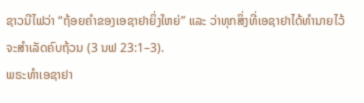ຊາວນີໄຟວ່າ “ຖ້ອຍຄຳຂອງເອຊາຢາຍິ່ງໃຫຍ່” ແລະ ວ່າທຸກສິ່ງທີ່ເອຊາຢາໄດ້ທຳນາຍໄວ້ຈະສຳເລັດຄົບຖ້ວນ (3 ນຟ 23:1–3).
ພຣະທຳເອຊາຢາ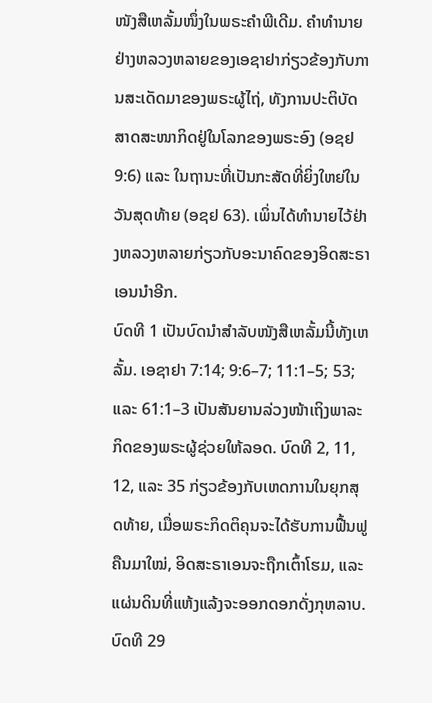ໜັງສືເຫລັ້ມໜຶ່ງໃນພຣະຄຳພີເດີມ. ຄຳທຳນາຍຢ່າງຫລວງຫລາຍຂອງເອຊາຢາກ່ຽວຂ້ອງກັບການສະເດັດມາຂອງພຣະຜູ້ໄຖ່, ທັງການປະຕິບັດສາດສະໜາກິດຢູ່ໃນໂລກຂອງພຣະອົງ (ອຊຢ 9:6) ແລະ ໃນຖານະທີ່ເປັນກະສັດທີ່ຍິ່ງໃຫຍ່ໃນວັນສຸດທ້າຍ (ອຊຢ 63). ເພິ່ນໄດ້ທຳນາຍໄວ້ຢ່າງຫລວງຫລາຍກ່ຽວກັບອະນາຄົດຂອງອິດສະຣາເອນນຳອີກ.
ບົດທີ 1 ເປັນບົດນຳສຳລັບໜັງສືເຫລັ້ມນີ້ທັງເຫລັ້ມ. ເອຊາຢາ 7:14; 9:6–7; 11:1–5; 53; ແລະ 61:1–3 ເປັນສັນຍານລ່ວງໜ້າເຖິງພາລະກິດຂອງພຣະຜູ້ຊ່ວຍໃຫ້ລອດ. ບົດທີ 2, 11, 12, ແລະ 35 ກ່ຽວຂ້ອງກັບເຫດການໃນຍຸກສຸດທ້າຍ, ເມື່ອພຣະກິດຕິຄຸນຈະໄດ້ຮັບການຟື້ນຟູຄືນມາໃໝ່, ອິດສະຣາເອນຈະຖືກເຕົ້າໂຮມ, ແລະ ແຜ່ນດິນທີ່ແຫ້ງແລ້ງຈະອອກດອກດັ່ງກຸຫລາບ. ບົດທີ 29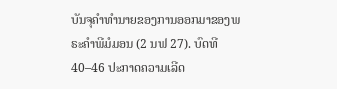ບັນຈຸຄຳທຳນາຍຂອງການອອກມາຂອງພຣະຄຳພີມໍມອນ (2 ນຟ 27). ບົດທີ 40–46 ປະກາດຄວາມເລີດ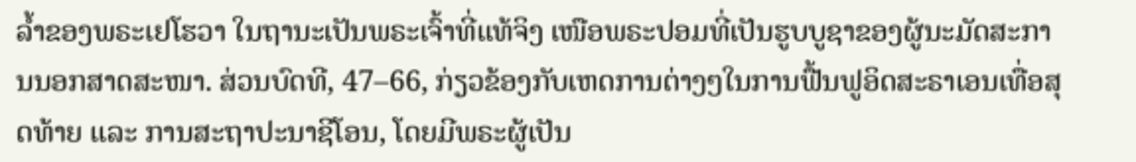ລ້ຳຂອງພຣະເຢໂຮວາ ໃນຖານະເປັນພຣະເຈົ້າທີ່ແທ້ຈິງ ເໜືອພຣະປອມທີ່ເປັນຮູບບູຊາຂອງຜູ້ນະມັດສະການນອກສາດສະໜາ. ສ່ວນບົດທີ, 47–66, ກ່ຽວຂ້ອງກັບເຫດການຕ່າງໆໃນການຟື້ນຟູອິດສະຣາເອນເທື່ອສຸດທ້າຍ ແລະ ການສະຖາປະນາຊີໂອນ, ໂດຍມີພຣະຜູ້ເປັນ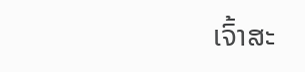ເຈົ້າສະ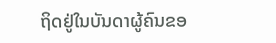ຖິດຢູ່ໃນບັນດາຜູ້ຄົນຂອ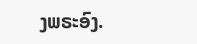ງພຣະອົງ.